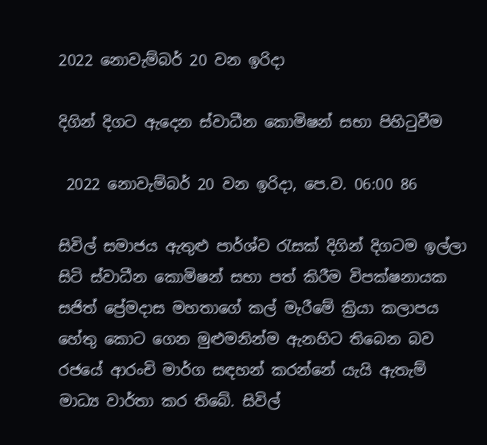2022 නොවැම්බර් 20 වන ඉරිදා

දිගින් දිගට ඇදෙන ස්වාධීන කොමිෂන් සභා පිහිටුවීම

 2022 නොවැම්බර් 20 වන ඉරිදා, පෙ.ව. 06:00 86

සිවිල් සමාජය ඇතුළු පාර්ශ්ව රැසක් දිගින් දිගටම ඉල්ලා සිටි ස්වාධීන කොමිෂන් සභා පත් කිරීම විපක්ෂනායක සජිත් ප්‍රේමදාස මහතාගේ කල් මැරීමේ ක්‍රියා කලාපය හේතු කොට ගෙන මුළුමනින්ම ඇනහිට තිබෙන බව රජයේ ආරංචි මාර්ග සඳහන් කරන්නේ යැයි ඇතැම් මාධ්‍ය වාර්තා කර තිබේ. සිවිල්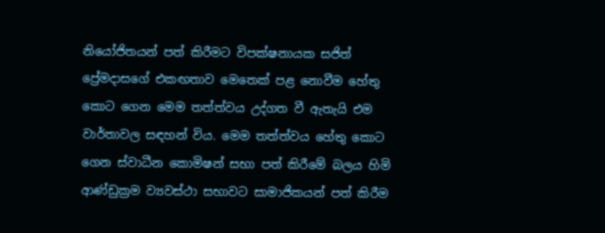නියෝජිතයන් පත් කිරීමට විපක්ෂනායක සජිත් ප්‍රේමදාසගේ එකඟතාව මෙතෙක් පළ නොවීම හේතු කොට ගෙන මෙම තත්ත්වය උද්ගත වී ඇතැයි එම වාර්තාවල සඳහන් විය. මෙම තත්ත්වය හේතු කොට ගෙන ස්වාධීන කොමිෂන් සභා පත් කිරීමේ බලය හිමි ආණ්ඩුක්‍රම ව්‍යවස්ථා සභාවට සාමාජිකයන් පත් කිරීම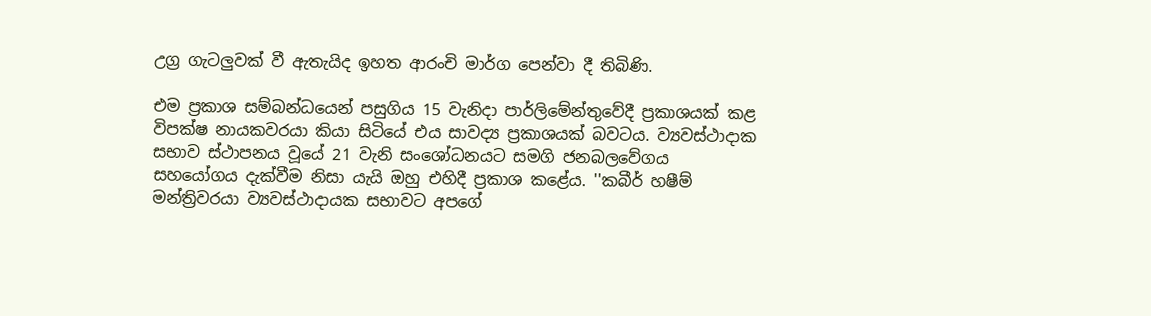උග්‍ර ගැටලුවක් වී ඇතැයිද ඉහත ආරංචි මාර්ග පෙන්වා දී තිබිණි.

එම ප්‍රකාශ සම්බන්ධයෙන් පසුගිය 15 වැනිදා පාර්ලිමේන්තුවේදී ප්‍රකාශයක් කළ විපක්ෂ නායකවරයා කියා සිටියේ එය සාවද්‍ය ප්‍රකාශයක් බවටය. ව්‍යවස්ථාදාක සභාව ස්ථාපනය වූයේ 21 වැනි සංශෝධනයට සමගි ජනබලවේගය සහයෝගය දැක්වීම නිසා යැයි ඔහු එහිදී ප්‍රකාශ කළේය. ''කබීර් හෂීම් මන්ත්‍රිවරයා ව්‍යවස්ථාදායක සභාවට අපගේ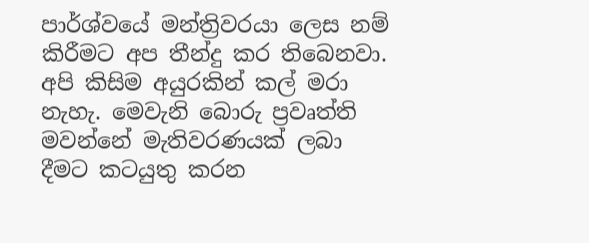පාර්ශ්වයේ මන්ත්‍රිවරයා ලෙස නම් කිරීමට අප තීන්දු කර තිබෙනවා. අපි කිසිම අයුරකින් කල් මරා නැහැ. මෙවැනි බොරු ප්‍රවෘත්ති මවන්නේ මැතිවරණයක් ලබා දීමට කටයුතු කරන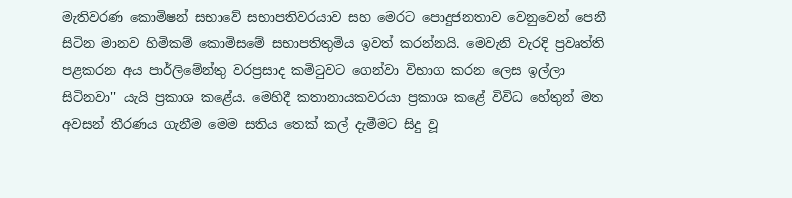මැතිවරණ කොමිෂන් සභාවේ සභාපතිවරයාව සහ මෙරට පොදුජනතාව වෙනුවෙන් පෙනී සිටින මානව හිමිකම් කොමිසමේ සභාපතිතුමිය ඉවත් කරන්නයි. මෙවැනි වැරදි ප්‍රවෘත්ති පළකරන අය පාර්ලිමේන්තු වරප්‍රසාද කමිටුවට ගෙන්වා විභාග කරන ලෙස ඉල්ලා සිටිනවා'' යැයි ප්‍රකාශ කළේය. මෙහිදී කතානායකවරයා ප්‍රකාශ කළේ විවිධ හේතුන් මත අවසන් තීරණය ගැනීම මෙම සතිය තෙක් කල් දැමීමට සිදු වූ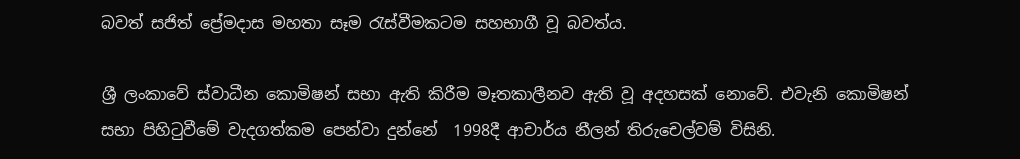බවත් සජිත් ප්‍රේමදාස මහතා සෑම රැස්වීමකටම සහභාගී වූ බවත්ය.

ශ්‍රී ලංකාවේ ස්වාධීන කොමිෂන් සභා ඇති කිරීම මෑතකාලීනව ඇති වූ අදහසක් නොවේ. එවැනි කොමිෂන් සභා පිහිටුවීමේ වැදගත්කම පෙන්වා දුන්නේ  1998දී ආචාර්ය නීලන් තිරුචෙල්වම් විසිනි.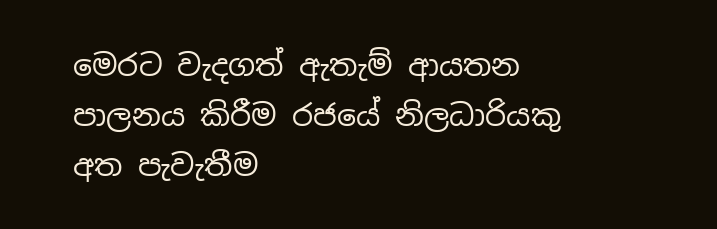මෙරට වැදගත් ඇතැම් ආයතන පාලනය කිරීම රජයේ නිලධාරියකු අත පැවැතීම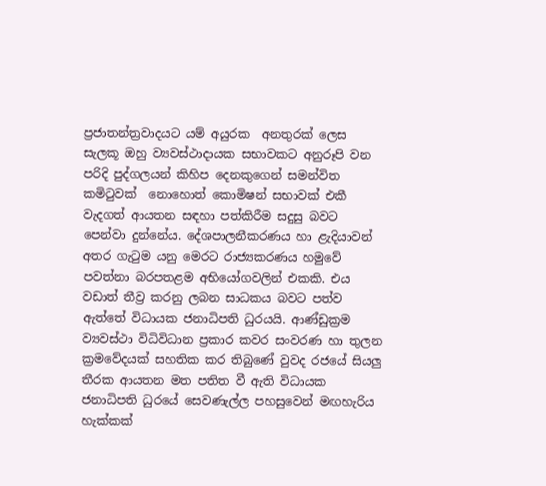ප්‍රජාතන්ත්‍රවාදයට යම් අයුරක  අනතුරක් ලෙස සැලකූ ඔහු ව්‍යවස්ථාදායක සභාවකට අනුරූපි වන පරිදි පුද්ගලයන් කිහිප දෙනකුගෙන් සමන්විත කමිටුවක්  නොහොත් කොමිෂන් සභාවක් එකී වැදගත් ආයතන සඳහා පත්කිරීම සදුසු බවට පෙන්වා දුන්නේය. දේශපාලනීකරණය හා ළැදියාවන් අතර ගැටුම යනු මෙරට රාජ්‍යකරණය හමුවේ පවත්නා බරපතළම අභියෝගවලින් එකකි. එය වඩාත් තීව්‍ර කරනු ලබන සාධකය බවට පත්ව ඇත්තේ විධායක ජනාධිපති ධුරයයි. ආණ්ඩුක්‍රම ව්‍යවස්ථා විධිවිධාන ප්‍රකාර කවර සංවරණ හා තුලන ක්‍රමවේදයක් සහතික කර තිබුණේ වුවද රජයේ සියලු තීරක ආයතන මත පතිත වී ඇති විධායක ජනාධිපති ධුරයේ සෙවණැල්ල පහසුවෙන් මඟහැරිය හැක්කක්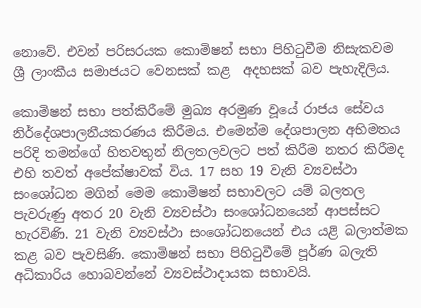නොවේ. එවන් පරිසරයක කොමිෂන් සභා පිහිටුවීම නිසැකවම ශ්‍රී ලාංකීය සමාජයට වෙනසක් කළ  අදහසක් බව පැහැදිලිය.

කොමිෂන් සභා පත්කිරීමේ මුඛ්‍ය අරමුණ වූයේ රාජය සේවය නිර්දේශපාලනීයකරණය කිරීමය. එමෙන්ම දේශපාලන අභිමතය පරිදි තමන්ගේ හිතවතුන් නිලතලවලට පත් කිරීම නතර කිරීමද එහි තවත් අපේක්ෂාවක් විය. 17 සහ 19 වැනි ව්‍යවස්ථා සංශෝධන මගින් මෙම කොමිෂන් සභාවලට යම් බලතල පැවරුණු අතර 20 වැනි ව්‍යවස්ථා සංශෝධනයෙන් ආපස්සට හැරවිණි. 21 වැනි ව්‍යවස්ථා සංශෝධනයෙන් එය යළි බලාත්මක කළ බව පැවසිණි. කොමිෂන් සභා පිහිටුවීමේ පූර්ණ බලැති අධිකාරිය හොබවන්නේ ව්‍යවස්ථාදායක සභාවයි.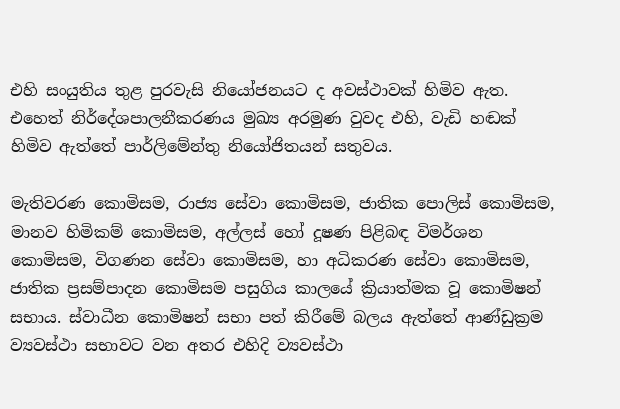එහි සංයුතිය තුළ පුරවැසි නියෝජනයට ද අවස්ථාවක් හිමිව ඇත. එහෙත් නිර්දේශපාලනීකරණය මුඛ්‍ය අරමුණ වුවද එහි, වැඩි හඬක් හිමිව ඇත්තේ පාර්ලිමේන්තු නියෝජිතයන් සතුවය.

මැතිවරණ කොමිසම, රාජ්‍ය සේවා කොමිසම, ජාතික පොලිස් කොමිසම, මානව හිමිකම් කොමිසම, අල්ලස් හෝ දූෂණ පිළිබඳ විමර්ශන කොමිසම, විගණන සේවා කොමිසම, හා අධිකරණ සේවා කොමිසම, ජාතික ප්‍රසම්පාදන කොමිසම පසුගිය කාලයේ ක්‍රියාත්මක වූ කොමිෂන් සභාය. ස්වාධීන කොමිෂන් සභා පත් කිරීමේ බලය ඇත්තේ ආණ්ඩුක්‍රම ව්‍යවස්ථා සභාවට වන අතර එහිදි ව්‍යවස්ථා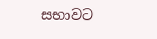සභාවට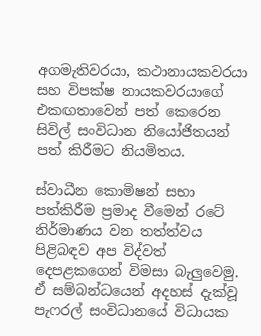අගමැතිවරයා, කථානායකවරයා සහ විපක්ෂ නායකවරයාගේ එකඟතාවෙන් පත් කෙරෙන සිවිල් සංවිධාන නියෝජිතයන් පත් කිරීමට නියමිතය.

ස්වාධීන කොමිෂන් සභා පත්කිරීම ප්‍රමාද වීමෙන් රටේ නිර්මාණය වන තත්ත්වය පිළිබඳව අප විද්වත් දෙපළකගෙන් විමසා බැලුවෙමු. ඒ සම්බන්ධයෙන් අදහස් දැක්වූ  පැෆරල් සංවිධානයේ විධායක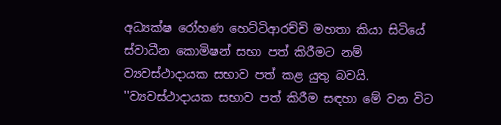අධ්‍යක්ෂ රෝහණ හෙට්ටිආරච්චි මහතා කියා සිටියේ ස්වාධීන කොමිෂන් සභා පත් කිරීමට නම් ව්‍යවස්ථාදායක සභාව පත් කළ යුතු බවයි. ''ව්‍යවස්ථාදායක සභාව පත් කිරීම සඳහා මේ වන විට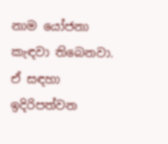නාම යෝජනා කැඳවා තිබෙනවා. ඒ සඳහා ඉදිරිපත්වන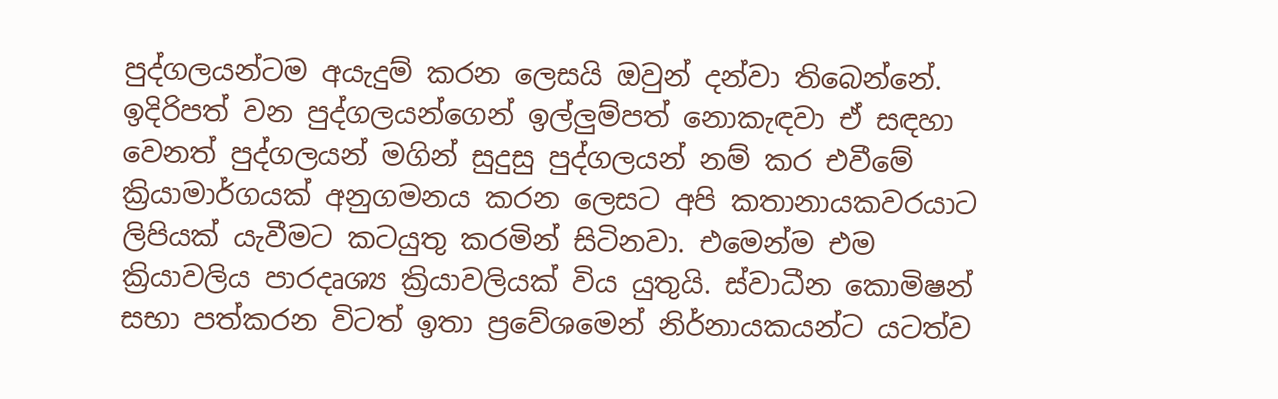පුද්ගලයන්ටම අයැදුම් කරන ලෙසයි ඔවුන් දන්වා තිබෙන්නේ. ඉදිරිපත් වන පුද්ගලයන්ගෙන් ඉල්ලුම්පත් නොකැඳවා ඒ සඳහා වෙනත් පුද්ගලයන් මගින් සුදුසු පුද්ගලයන් නම් කර එවීමේ ක්‍රියාමාර්ගයක් අනුගමනය කරන ලෙසට අපි කතානායකවරයාට ලිපියක් යැවීමට කටයුතු කරමින් සිටිනවා. එමෙන්ම එම ක්‍රියාවලිය පාරදෘශ්‍ය ක්‍රියාවලියක් විය යුතුයි. ස්වාධීන කොමිෂන් සභා පත්කරන විටත් ඉතා ප්‍රවේශමෙන් නිර්නායකයන්ට යටත්ව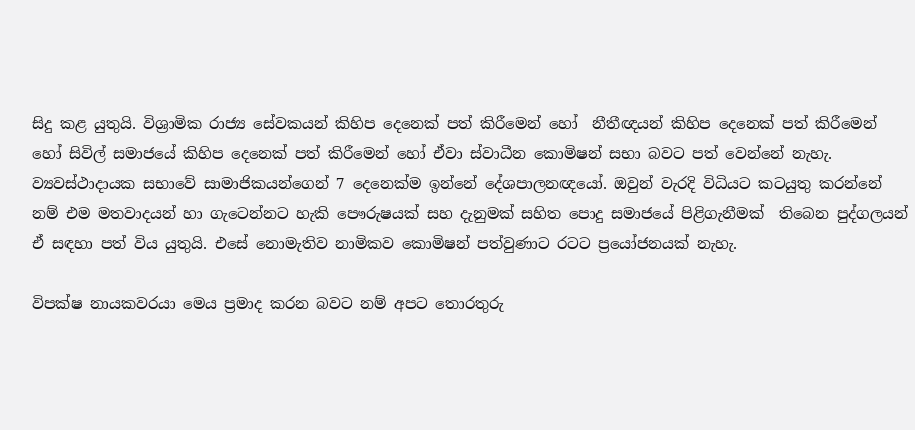සිදු කළ යුතුයි. විශ්‍රාමික රාජ්‍ය සේවකයන් කිහිප දෙනෙක් පත් කිරීමෙන් හෝ  නීතීඥයන් කිහිප දෙනෙක් පත් කිරීමෙන් හෝ සිවිල් සමාජයේ කිහිප දෙනෙක් පත් කිරීමෙන් හෝ ඒවා ස්වාධීන කොමිෂන් සභා බවට පත් වෙන්නේ නැහැ. ව්‍යවස්ථාදායක සභාවේ සාමාජිකයන්ගෙන් 7 දෙනෙක්ම ඉන්නේ දේශපාලනඥයෝ. ඔවුන් වැරදි විධියට කටයුතු කරන්නේ නම් එම මතවාදයන් හා ගැටෙන්නට හැකි පෞරුෂයක් සහ දැනුමක් සහිත පොදු සමාජයේ පිළිගැනීමක්  තිබෙන පුද්ගලයන් ඒ සඳහා පත් විය යුතුයි. එසේ නොමැතිව නාමිකව කොමිෂන් පත්වුණාට රටට ප්‍රයෝජනයක් නැහැ.

විපක්ෂ නායකවරයා මෙය ප්‍රමාද කරන බවට නම් අපට තොරතුරු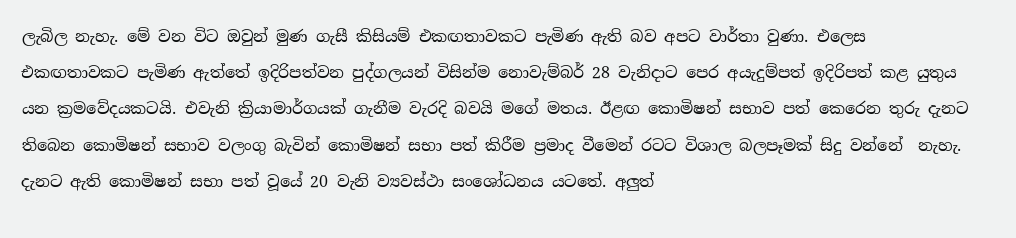ලැබිල නැහැ. මේ වන විට ඔවුන් මුණ ගැසී කිසියම් එකඟතාවකට පැමිණ ඇති බව අපට වාර්තා වුණා. එලෙස එකඟතාවකට පැමිණ ඇත්තේ ඉදිරිපත්වන පුද්ගලයන් විසින්ම නොවැම්බර් 28 වැනිදාට පෙර අයැදුම්පත් ඉදිරිපත් කළ යුතුය යන ක්‍රමවේදයකටයි. එවැනි ක්‍රියාමාර්ගයක් ගැනීම වැරදි බවයි මගේ මතය. ඊළඟ කොමිෂන් සභාව පත් කෙරෙන තුරු දැනට තිබෙන කොමිෂන් සභාව වලංගු බැවින් කොමිෂන් සභා පත් කිරීම ප්‍රමාද වීමෙන් රටට විශාල බලපෑමක් සිදු වන්නේ  නැහැ. දැනට ඇති කොමිෂන් සභා පත් වූයේ 20 වැනි ව්‍යවස්ථා සංශෝධනය යටතේ. අලුත්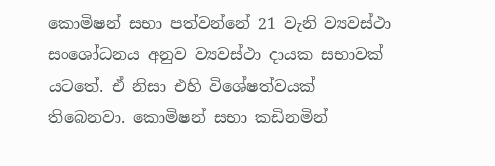කොමිෂන් සභා පත්වන්නේ 21 වැනි ව්‍යවස්ථා සංශෝධනය අනුව ව්‍යවස්ථා දායක සභාවක් යටතේ. ඒ නිසා එහි විශේෂත්වයක් තිබෙනවා. කොමිෂන් සභා කඩිනමින්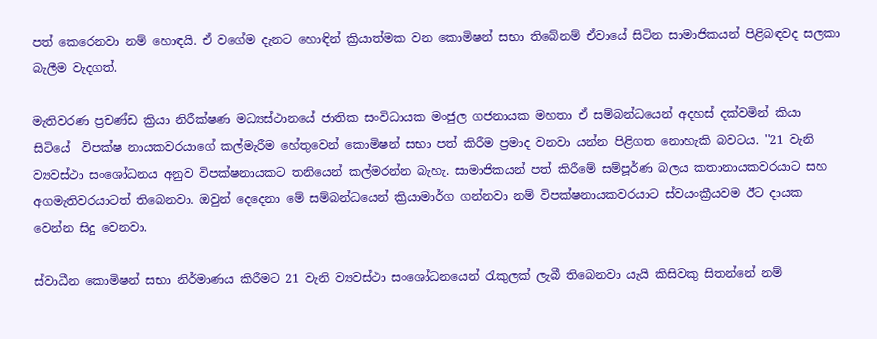පත් කෙරෙනවා නම් හොඳයි. ඒ වගේම දැනට හොඳින් ක්‍රියාත්මක වන කොමිෂන් සභා තිබේනම් ඒවායේ සිටින සාමාජිකයන් පිළිබඳවද සලකා බැලීම වැදගත්.

මැතිවරණ ප්‍රචණ්ඩ ක්‍රියා නිරීක්ෂණ මධ්‍යස්ථානයේ ජාතික සංවිධායක මංජුල ගජනායක මහතා ඒ සම්බන්ධයෙන් අදහස් දක්වමින් කියා සිටියේ  විපක්ෂ නායකවරයාගේ කල්මැරීම හේතුවෙන් කොමිෂන් සභා පත් කිරීම ප්‍රමාද වනවා යන්න පිළිගත නොහැකි බවටය. ''21 වැනි ව්‍යවස්ථා සංශෝධනය අනුව විපක්ෂනායකට තනියෙන් කල්මරන්න බැහැ. සාමාජිකයන් පත් කිරීමේ සම්පූර්ණ බලය කතානායකවරයාට සහ අගමැතිවරයාටත් තිබෙනවා. ඔවුන් දෙදෙනා මේ සම්බන්ධයෙන් ක්‍රියාමාර්ග ගන්නවා නම් විපක්ෂනායකවරයාට ස්වයංක්‍රීයවම ඊට දායක වෙන්න සිදු වෙනවා.

ස්වාධීන කොමිෂන් සභා නිර්මාණය කිරීමට 21 වැනි ව්‍යවස්ථා සංශෝධනයෙන් රැකුලක් ලැබී තිබෙනවා යැයි කිසිවකු සිතන්නේ නම්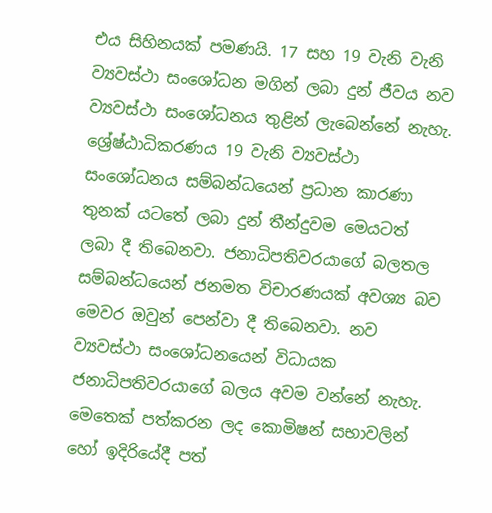එය සිහිනයක් පමණයි. 17 සහ 19 වැනි වැනි ව්‍යවස්ථා සංශෝධන මගින් ලබා දුන් ජීවය නව ව්‍යවස්ථා සංශෝධනය තුළින් ලැබෙන්නේ නැහැ. ශ්‍රේෂ්ඨාධිකරණය 19 වැනි ව්‍යවස්ථා සංශෝධනය සම්බන්ධයෙන් ප්‍රධාන කාරණා තුනක් යටතේ ලබා දුන් තීන්දුවම මෙයටත් ලබා දී තිබෙනවා. ජනාධිපතිවරයාගේ බලතල සම්බන්ධයෙන් ජනමත විචාරණයක් අවශ්‍ය බව මෙවර ඔවුන් පෙන්වා දී තිබෙනවා. නව ව්‍යවස්ථා සංශෝධනයෙන් විධායක ජනාධිපතිවරයාගේ බලය අවම වන්නේ නැහැ. මෙතෙක් පත්කරන ලද කොමිෂන් සභාවලින් හෝ ඉදිරියේදී පත්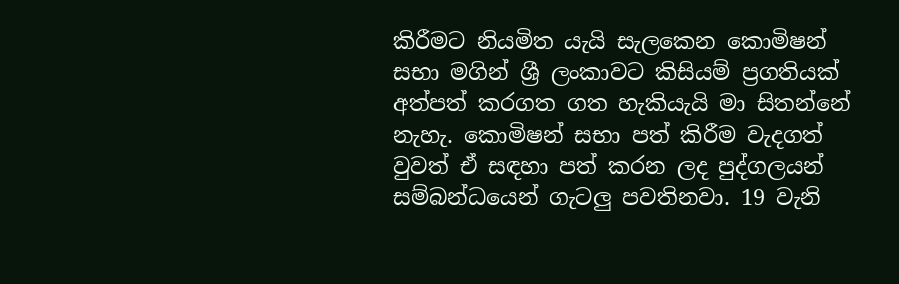කිරීමට නියමිත යැයි සැලකෙන කොමිෂන් සභා මගින් ශ්‍රී ලංකාවට කිසියම් ප්‍රගතියක් අත්පත් කරගත ගත හැකියැයි මා සිතන්නේ නැහැ. කොමිෂන් සභා පත් කිරීම වැදගත් වුවත් ඒ සඳහා පත් කරන ලද පුද්ගලයන් සම්බන්ධයෙන් ගැටලු පවතිනවා. 19 වැනි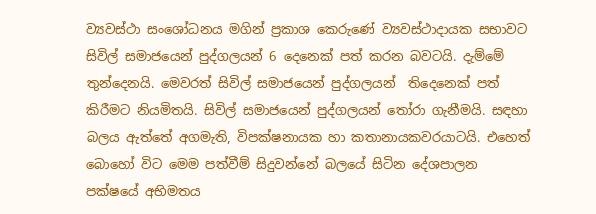ව්‍යවස්ථා සංශෝධනය මගින් ප්‍රකාශ කෙරුණේ ව්‍යවස්ථාදායක සභාවට සිවිල් සමාජයෙන් පුද්ගලයන් 6 දෙනෙක් පත් කරන බවටයි. දැම්මේ තුන්දෙනයි. මෙවරත් සිවිල් සමාජයෙන් පුද්ගලයන්  තිදෙනෙක් පත් කිරීමට නියමිතයි. සිවිල් සමාජයෙන් පුද්ගලයන් තෝරා ගැනීමයි. සඳහා බලය ඇත්තේ අගමැති, විපක්ෂනායක හා කතානායකවරයාටයි. එහෙත් බොහෝ විට මෙම පත්වීම් සිදුවන්නේ බලයේ සිටින දේශපාලන පක්ෂයේ අභිමතය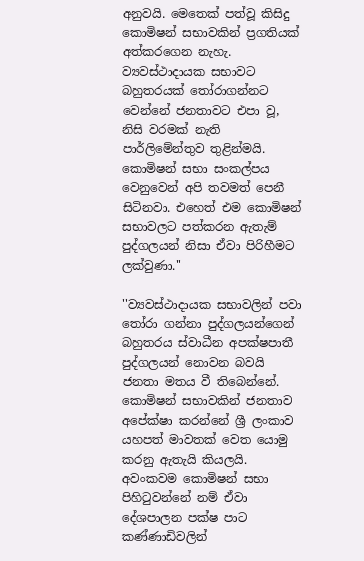අනුවයි. මෙතෙක් පත්වූ කිසිදු කොමිෂන් සභාවකින් ප්‍රගතියක් අත්කරගෙන නැහැ. ව්‍යවස්ථාදායක සභාවට බහුතරයක් තෝරාගන්නට වෙන්නේ ජනතාවට එපා වූ, නිසි වරමක් නැති පාර්ලිමේන්තුව තුළින්මයි. කොමිෂන් සභා සංකල්පය වෙනුවෙන් අපි තවමත් පෙනී සිටිනවා. එහෙත් එම කොමිෂන් සභාවලට පත්කරන ඇතැම් පුද්ගලයන් නිසා ඒවා පිරිහීමට ලක්වුණා.''

''ව්‍යවස්ථාදායක සභාවලින් පවා තෝරා ගන්නා පුද්ගලයන්ගෙන් බහුතරය ස්වාධීන අපක්ෂපාතී පුද්ගලයන් නොවන බවයි ජනතා මතය වී තිබෙන්නේ. කොමිෂන් සභාවකින් ජනතාව අපේක්ෂා කරන්නේ ශ්‍රී ලංකාව යහපත් මාවතක් වෙත යොමු කරනු ඇතැයි කියලයි. අවංකවම කොමිෂන් සභා පිහිටුවන්නේ නම් ඒවා දේශපාලන පක්ෂ පාට කණ්ණාඩිවලින්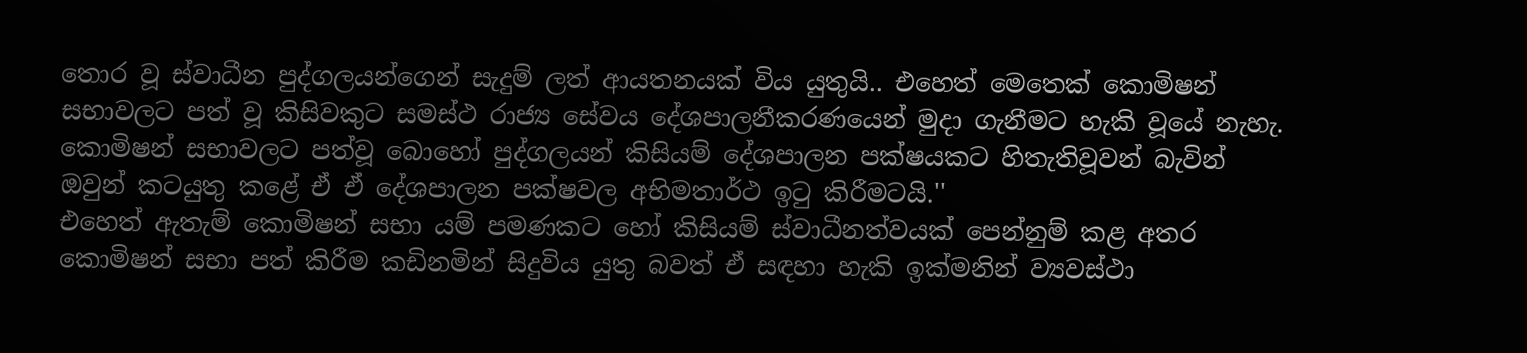තොර වූ ස්වාධීන පුද්ගලයන්ගෙන් සැදුම් ලත් ආයතනයක් විය යුතුයි.. එහෙත් මෙතෙක් කොමිෂන් සභාවලට පත් වූ කිසිවකුට සමස්ථ රාජ්‍ය සේවය දේශපාලනීකරණයෙන් මුදා ගැනීමට හැකි වූයේ නැහැ. කොමිෂන් සභාවලට පත්වූ බොහෝ පුද්ගලයන් කිසියම් දේශපාලන පක්ෂයකට හිතැතිවූවන් බැවින් ඔවුන් කටයුතු කළේ ඒ ඒ දේශපාලන පක්ෂවල අභිමතාර්ථ ඉටු කිරීමටයි.''
එහෙත් ඇතැම් කොමිෂන් සභා යම් පමණකට හෝ කිසියම් ස්වාධීනත්වයක් පෙන්නුම් කළ අතර කොමිෂන් සභා පත් කිරීම කඩිනමින් සිදුවිය යුතු බවත් ඒ සඳහා හැකි ඉක්මනින් ව්‍යවස්ථා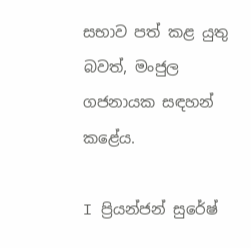සභාව පත් කළ යුතු බවත්, මංජුල ගජනායක සඳහන් කළේය.

I ප්‍රියන්ජන් සුරේෂ්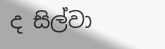ද සිල්වා